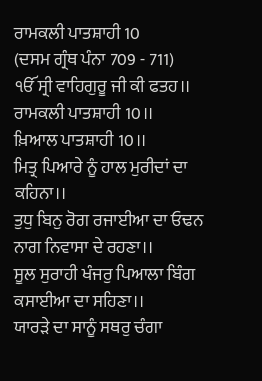ਰਾਮਕਲੀ ਪਾਤਸ਼ਾਹੀ 10
(ਦਸਮ ਗ੍ਰੰਥ ਪੰਨਾ 709 - 711)
ੴ ਸ੍ਰੀ ਵਾਹਿਗੁਰੂ ਜੀ ਕੀ ਫਤਹ।।
ਰਾਮਕਲੀ ਪਾਤਸ਼ਾਹੀ 10।।
ਖ਼ਿਆਲ ਪਾਤਸ਼ਾਹੀ 10।।
ਮਿਤ੍ਰ ਪਿਆਰੇ ਨੂੰ ਹਾਲ ਮੁਰੀਦਾਂ ਦਾ ਕਹਿਨਾ।।
ਤੁਧੁ ਬਿਨੁ ਰੋਗ ਰਜਾਈਆ ਦਾ ਓਢਨ ਨਾਗ ਨਿਵਾਸਾ ਦੇ ਰਹਣਾ।।
ਸੂਲ ਸੁਰਾਹੀ ਖੰਜਰੁ ਪਿਆਲਾ ਬਿੰਗ ਕਸਾਈਆ ਦਾ ਸਹਿਣਾ।।
ਯਾਰੜੇ ਦਾ ਸਾਨੂੰ ਸਥਰੁ ਚੰਗਾ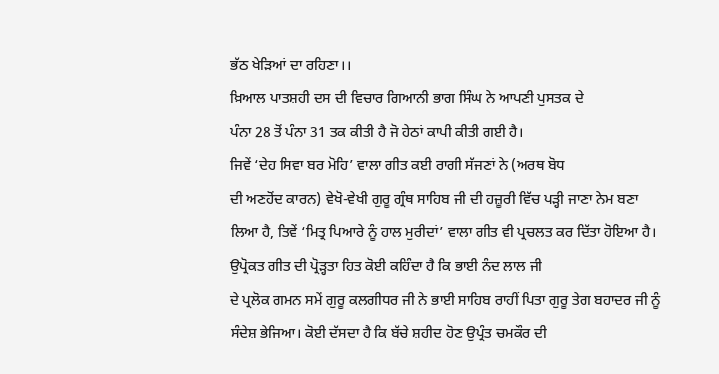ਭੱਠ ਖੇੜਿਆਂ ਦਾ ਰਹਿਣਾ।।
ਖ਼ਿਆਲ ਪਾਤਸ਼ਹੀ ਦਸ ਦੀ ਵਿਚਾਰ ਗਿਆਨੀ ਭਾਗ ਸਿੰਘ ਨੇ ਆਪਣੀ ਪੁਸਤਕ ਦੇ
ਪੰਨਾ 28 ਤੋਂ ਪੰਨਾ 31 ਤਕ ਕੀਤੀ ਹੈ ਜੋ ਹੇਠਾਂ ਕਾਪੀ ਕੀਤੀ ਗਈ ਹੈ।
ਜਿਵੇਂ ‘ਦੇਹ ਸਿਵਾ ਬਰ ਮੋਹਿ’ ਵਾਲਾ ਗੀਤ ਕਈ ਰਾਗੀ ਸੱਜਣਾਂ ਨੇ (ਅਰਥ ਬੋਧ
ਦੀ ਅਣਹੋਂਦ ਕਾਰਨ) ਵੇਖੋ-ਵੇਖੀ ਗੁਰੂ ਗ੍ਰੰਥ ਸਾਹਿਬ ਜੀ ਦੀ ਹਜ਼ੂਰੀ ਵਿੱਚ ਪੜ੍ਹੀ ਜਾਣਾ ਨੇਮ ਬਣਾ
ਲਿਆ ਹੈ, ਤਿਵੇਂ ‘ਮਿਤ੍ਰ ਪਿਆਰੇ ਨੂੰ ਹਾਲ ਮੁਰੀਦਾਂ’ ਵਾਲਾ ਗੀਤ ਵੀ ਪ੍ਰਚਲਤ ਕਰ ਦਿੱਤਾ ਹੋਇਆ ਹੈ।
ਉਪ੍ਰੋਕਤ ਗੀਤ ਦੀ ਪ੍ਰੋੜ੍ਹਤਾ ਹਿਤ ਕੋਈ ਕਹਿੰਦਾ ਹੈ ਕਿ ਭਾਈ ਨੰਦ ਲਾਲ ਜੀ
ਦੇ ਪ੍ਰਲੋਕ ਗਮਨ ਸਮੇਂ ਗੁਰੂ ਕਲਗੀਧਰ ਜੀ ਨੇ ਭਾਈ ਸਾਹਿਬ ਰਾਹੀਂ ਪਿਤਾ ਗੁਰੂ ਤੇਗ ਬਹਾਦਰ ਜੀ ਨੂੰ
ਸੰਦੇਸ਼ ਭੇਜਿਆ। ਕੋਈ ਦੱਸਦਾ ਹੈ ਕਿ ਬੱਚੇ ਸ਼ਹੀਦ ਹੋਣ ਉਪ੍ਰੰਤ ਚਮਕੌਰ ਦੀ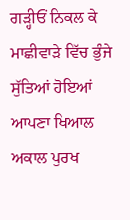ਗੜ੍ਹੀਓਂ ਨਿਕਲ ਕੇ
ਮਾਛੀਵਾੜੇ ਵਿੱਚ ਭੁੰਜੇ ਸੁੱਤਿਆਂ ਹੋਇਆਂ ਆਪਣਾ ਖਿਆਲ ਅਕਾਲ ਪੁਰਖ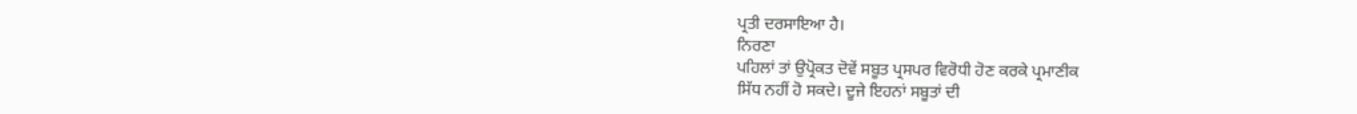ਪ੍ਰਤੀ ਦਰਸਾਇਆ ਹੈ।
ਨਿਰਣਾ
ਪਹਿਲਾਂ ਤਾਂ ਉਪ੍ਰੋਕਤ ਦੋਵੇਂ ਸਬੂਤ ਪ੍ਰਸਪਰ ਵਿਰੋਧੀ ਹੋਣ ਕਰਕੇ ਪ੍ਰਮਾਣੀਕ
ਸਿੱਧ ਨਹੀਂ ਹੋ ਸਕਦੇ। ਦੂਜੇ ਇਹਨਾਂ ਸਬੂਤਾਂ ਦੀ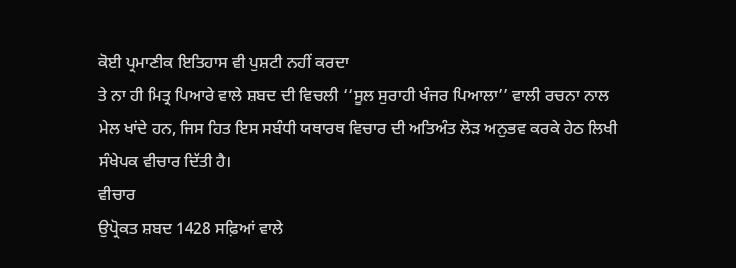ਕੋਈ ਪ੍ਰਮਾਣੀਕ ਇਤਿਹਾਸ ਵੀ ਪੁਸ਼ਟੀ ਨਹੀਂ ਕਰਦਾ
ਤੇ ਨਾ ਹੀ ਮਿਤ੍ਰ ਪਿਆਰੇ ਵਾਲੇ ਸ਼ਬਦ ਦੀ ਵਿਚਲੀ ‘‘ਸੂਲ ਸੁਰਾਹੀ ਖੰਜਰ ਪਿਆਲਾ’’ ਵਾਲੀ ਰਚਨਾ ਨਾਲ
ਮੇਲ ਖਾਂਦੇ ਹਨ, ਜਿਸ ਹਿਤ ਇਸ ਸਬੰਧੀ ਯਥਾਰਥ ਵਿਚਾਰ ਦੀ ਅਤਿਅੰਤ ਲੋੜ ਅਨੁਭਵ ਕਰਕੇ ਹੇਠ ਲਿਖੀ
ਸੰਖੇਪਕ ਵੀਚਾਰ ਦਿੱਤੀ ਹੈ।
ਵੀਚਾਰ
ਉਪ੍ਰੋਕਤ ਸ਼ਬਦ 1428 ਸਫ਼ਿਆਂ ਵਾਲੇ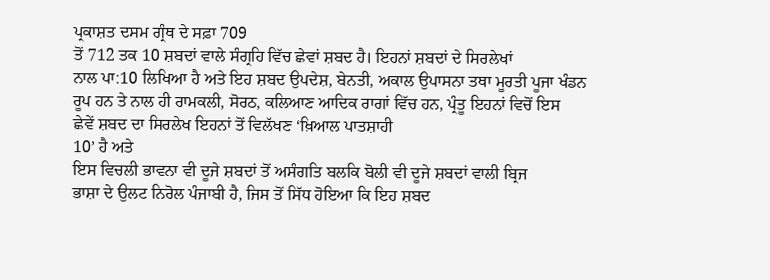ਪ੍ਰਕਾਸ਼ਤ ਦਸਮ ਗ੍ਰੰਥ ਦੇ ਸਫ਼ਾ 709
ਤੋਂ 712 ਤਕ 10 ਸ਼ਬਦਾਂ ਵਾਲੇ ਸੰਗ੍ਰਹਿ ਵਿੱਚ ਛੇਵਾਂ ਸ਼ਬਦ ਹੈ। ਇਹਨਾਂ ਸ਼ਬਦਾਂ ਦੇ ਸਿਰਲੇਖਾਂ
ਨਾਲ ਪਾ:10 ਲਿਖਿਆ ਹੈ ਅਤੇ ਇਹ ਸ਼ਬਦ ਉਪਦੇਸ਼, ਬੇਨਤੀ, ਅਕਾਲ ਉਪਾਸਨਾ ਤਥਾ ਮੂਰਤੀ ਪੂਜਾ ਖੰਡਨ
ਰੂਪ ਹਨ ਤੇ ਨਾਲ ਹੀ ਰਾਮਕਲੀ, ਸੋਰਠ, ਕਲਿਆਣ ਆਦਿਕ ਰਾਗਾਂ ਵਿੱਚ ਹਨ, ਪ੍ਰੰਤੂ ਇਹਨਾਂ ਵਿਚੋਂ ਇਸ
ਛੇਵੇਂ ਸ਼ਬਦ ਦਾ ਸਿਰਲੇਖ ਇਹਨਾਂ ਤੋਂ ਵਿਲੱਖਣ ‘ਖ਼ਿਆਲ ਪਾਤਸ਼ਾਹੀ
10’ ਹੈ ਅਤੇ
ਇਸ ਵਿਚਲੀ ਭਾਵਨਾ ਵੀ ਦੂਜੇ ਸ਼ਬਦਾਂ ਤੋਂ ਅਸੰਗਤਿ ਬਲਕਿ ਬੋਲੀ ਵੀ ਦੂਜੇ ਸ਼ਬਦਾਂ ਵਾਲੀ ਬ੍ਰਿਜ
ਭਾਸ਼ਾ ਦੇ ਉਲਟ ਨਿਰੋਲ ਪੰਜਾਬੀ ਹੈ, ਜਿਸ ਤੋਂ ਸਿੱਧ ਹੋਇਆ ਕਿ ਇਹ ਸ਼ਬਦ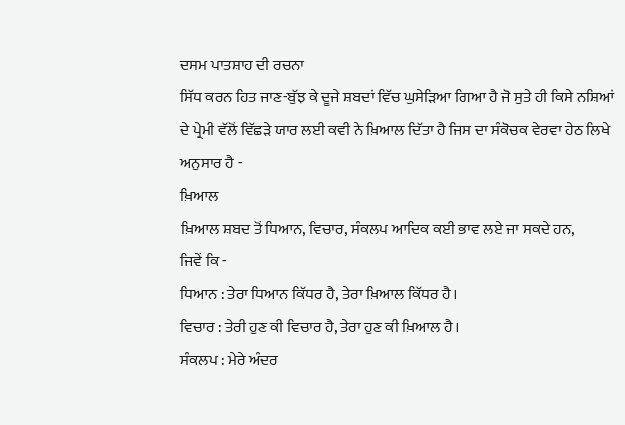ਦਸਮ ਪਾਤਸ਼ਾਹ ਦੀ ਰਚਨਾ
ਸਿੱਧ ਕਰਨ ਹਿਤ ਜਾਣ-ਬੁੱਝ ਕੇ ਦੂਜੇ ਸ਼ਬਦਾਂ ਵਿੱਚ ਘੁਸੇੜਿਆ ਗਿਆ ਹੈ ਜੋ ਸੁਤੇ ਹੀ ਕਿਸੇ ਨਸ਼ਿਆਂ
ਦੇ ਪ੍ਰੇਮੀ ਵੱਲੋਂ ਵਿੱਛੜੇ ਯਾਰ ਲਈ ਕਵੀ ਨੇ ਖ਼ਿਆਲ ਦਿੱਤਾ ਹੈ ਜਿਸ ਦਾ ਸੰਕੋਚਕ ਵੇਰਵਾ ਹੇਠ ਲਿਖੇ
ਅਨੁਸਾਰ ਹੈ -
ਖ਼ਿਆਲ
ਖ਼ਿਆਲ ਸ਼ਬਦ ਤੋਂ ਧਿਆਨ, ਵਿਚਾਰ, ਸੰਕਲਪ ਆਦਿਕ ਕਈ ਭਾਵ ਲਏ ਜਾ ਸਕਦੇ ਹਨ,
ਜਿਵੇਂ ਕਿ -
ਧਿਆਨ : ਤੇਰਾ ਧਿਆਨ ਕਿੱਧਰ ਹੈ, ਤੇਰਾ ਖ਼ਿਆਲ ਕਿੱਧਰ ਹੈ।
ਵਿਚਾਰ : ਤੇਰੀ ਹੁਣ ਕੀ ਵਿਚਾਰ ਹੈ, ਤੇਰਾ ਹੁਣ ਕੀ ਖ਼ਿਆਲ ਹੈ।
ਸੰਕਲਪ : ਮੇਰੇ ਅੰਦਰ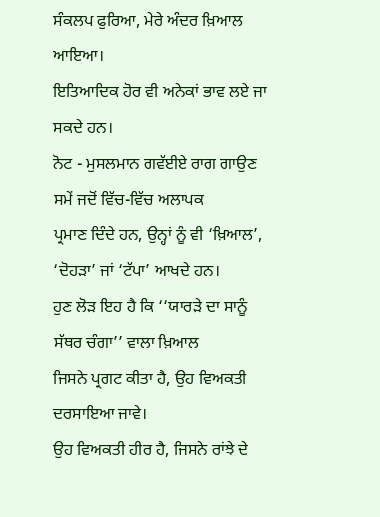ਸੰਕਲਪ ਫੁਰਿਆ, ਮੇਰੇ ਅੰਦਰ ਖ਼ਿਆਲ ਆਇਆ।
ਇਤਿਆਦਿਕ ਹੋਰ ਵੀ ਅਨੇਕਾਂ ਭਾਵ ਲਏ ਜਾ ਸਕਦੇ ਹਨ।
ਨੋਟ - ਮੁਸਲਮਾਨ ਗਵੱਈਏ ਰਾਗ ਗਾਉਣ ਸਮੇਂ ਜਦੋਂ ਵਿੱਚ-ਵਿੱਚ ਅਲਾਪਕ
ਪ੍ਰਮਾਣ ਦਿੰਦੇ ਹਨ, ਉਨ੍ਹਾਂ ਨੂੰ ਵੀ ‘ਖ਼ਿਆਲ’, ‘ਦੋਹੜਾ’ ਜਾਂ ‘ਟੱਪਾ’ ਆਖਦੇ ਹਨ।
ਹੁਣ ਲੋੜ ਇਹ ਹੈ ਕਿ ‘‘ਯਾਰੜੇ ਦਾ ਸਾਨੂੰ ਸੱਥਰ ਚੰਗਾ’’ ਵਾਲਾ ਖ਼ਿਆਲ
ਜਿਸਨੇ ਪ੍ਰਗਟ ਕੀਤਾ ਹੈ, ਉਹ ਵਿਅਕਤੀ ਦਰਸਾਇਆ ਜਾਵੇ।
ਉਹ ਵਿਅਕਤੀ ਹੀਰ ਹੈ, ਜਿਸਨੇ ਰਾਂਝੇ ਦੇ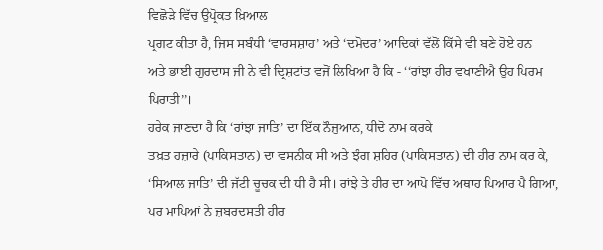ਵਿਛੋੜੇ ਵਿੱਚ ਉਪ੍ਰੋਕਤ ਖ਼ਿਆਲ
ਪ੍ਰਗਟ ਕੀਤਾ ਹੈ, ਜਿਸ ਸਬੰਧੀ ‘ਵਾਰਸਸ਼ਾਹ’ ਅਤੇ ‘ਦਮੋਦਰ’ ਆਦਿਕਾਂ ਵੱਲੋਂ ਕਿੱਸੇ ਵੀ ਬਣੇ ਹੋਏ ਹਨ
ਅਤੇ ਭਾਈ ਗੁਰਦਾਸ ਜੀ ਨੇ ਵੀ ਦ੍ਰਿਸ਼ਟਾਂਤ ਵਜੋਂ ਲਿਖਿਆ ਹੈ ਕਿ - ‘‘ਰਾਂਝਾ ਹੀਰ ਵਖਾਣੀਐ ਉਹ ਪਿਰਮ
ਪਿਰਾਤੀ’’।
ਹਰੇਕ ਜਾਣਦਾ ਹੈ ਕਿ ‘ਰਾਂਝਾ ਜਾਤਿ’ ਦਾ ਇੱਕ ਨੌਜੁਆਨ, ਧੀਦੋ ਨਾਮ ਕਰਕੇ
ਤਖ਼ਤ ਹਜ਼ਾਰੇ (ਪਾਕਿਸਤਾਨ) ਦਾ ਵਸਨੀਕ ਸੀ ਅਤੇ ਝੰਗ ਸ਼ਹਿਰ (ਪਾਕਿਸਤਾਨ) ਦੀ ਹੀਰ ਨਾਮ ਕਰ ਕੇ,
‘ਸਿਆਲ ਜਾਤਿ’ ਦੀ ਜੱਟੀ ਚੂਚਕ ਦੀ ਧੀ ਹੈ ਸੀ। ਰਾਂਝੇ ਤੇ ਹੀਰ ਦਾ ਆਪੋ ਵਿੱਚ ਅਥਾਹ ਪਿਆਰ ਪੈ ਗਿਆ,
ਪਰ ਮਾਪਿਆਂ ਨੇ ਜ਼ਬਰਦਸਤੀ ਹੀਰ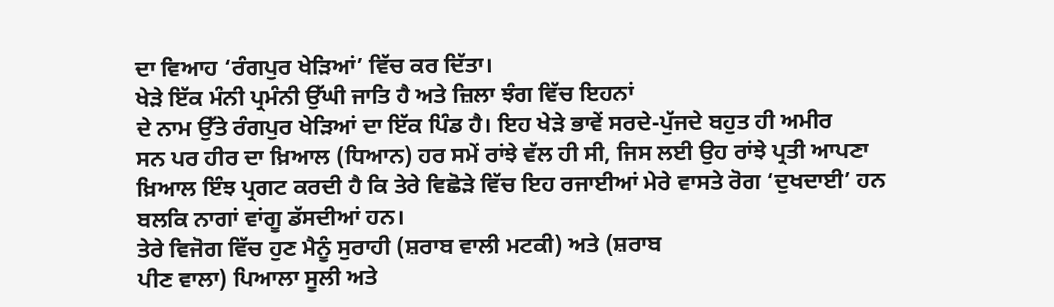ਦਾ ਵਿਆਹ ‘ਰੰਗਪੁਰ ਖੇੜਿਆਂ’ ਵਿੱਚ ਕਰ ਦਿੱਤਾ।
ਖੇੜੇ ਇੱਕ ਮੰਨੀ ਪ੍ਰਮੰਨੀ ਉੱਘੀ ਜਾਤਿ ਹੈ ਅਤੇ ਜ਼ਿਲਾ ਝੰਗ ਵਿੱਚ ਇਹਨਾਂ
ਦੇ ਨਾਮ ਉੱਤੇ ਰੰਗਪੁਰ ਖੇੜਿਆਂ ਦਾ ਇੱਕ ਪਿੰਡ ਹੈ। ਇਹ ਖੇੜੇ ਭਾਵੇਂ ਸਰਦੇ-ਪੁੱਜਦੇ ਬਹੁਤ ਹੀ ਅਮੀਰ
ਸਨ ਪਰ ਹੀਰ ਦਾ ਖ਼ਿਆਲ (ਧਿਆਨ) ਹਰ ਸਮੇਂ ਰਾਂਝੇ ਵੱਲ ਹੀ ਸੀ, ਜਿਸ ਲਈ ਉਹ ਰਾਂਝੇ ਪ੍ਰਤੀ ਆਪਣਾ
ਖ਼ਿਆਲ ਇੰਝ ਪ੍ਰਗਟ ਕਰਦੀ ਹੈ ਕਿ ਤੇਰੇ ਵਿਛੋੜੇ ਵਿੱਚ ਇਹ ਰਜਾਈਆਂ ਮੇਰੇ ਵਾਸਤੇ ਰੋਗ ‘ਦੁਖਦਾਈ’ ਹਨ
ਬਲਕਿ ਨਾਗਾਂ ਵਾਂਗੂ ਡੱਸਦੀਆਂ ਹਨ।
ਤੇਰੇ ਵਿਜੋਗ ਵਿੱਚ ਹੁਣ ਮੈਨੂੰ ਸੁਰਾਹੀ (ਸ਼ਰਾਬ ਵਾਲੀ ਮਟਕੀ) ਅਤੇ (ਸ਼ਰਾਬ
ਪੀਣ ਵਾਲਾ) ਪਿਆਲਾ ਸੂਲੀ ਅਤੇ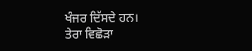ਖੰਜਰ ਦਿੱਸਦੇ ਹਨ।
ਤੇਰਾ ਵਿਛੋੜਾ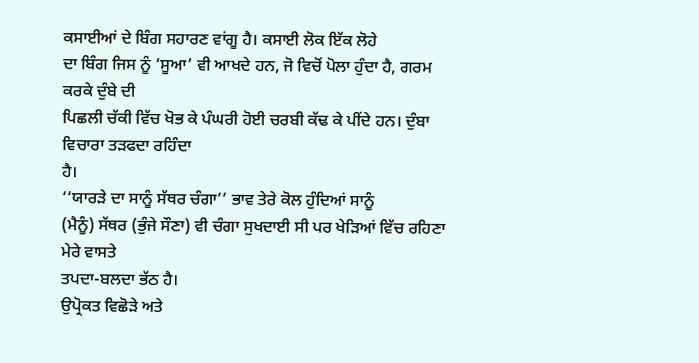ਕਸਾਈਆਂ ਦੇ ਬਿੰਗ ਸਹਾਰਣ ਵਾਂਗੂ ਹੈ। ਕਸਾਈ ਲੋਕ ਇੱਕ ਲੋਹੇ
ਦਾ ਬਿੰਗ ਜਿਸ ਨੂੰ ‘ਸੂਆ’ ਵੀ ਆਖਦੇ ਹਨ, ਜੋ ਵਿਚੋਂ ਪੋਲਾ ਹੁੰਦਾ ਹੈ, ਗਰਮ ਕਰਕੇ ਦੁੰਬੇ ਦੀ
ਪਿਛਲੀ ਚੱਕੀ ਵਿੱਚ ਖੋਭ ਕੇ ਪੰਘਰੀ ਹੋਈ ਚਰਬੀ ਕੱਢ ਕੇ ਪੀਂਦੇ ਹਨ। ਦੁੰਬਾ ਵਿਚਾਰਾ ਤੜਫਦਾ ਰਹਿੰਦਾ
ਹੈ।
‘‘ਯਾਰੜੇ ਦਾ ਸਾਨੂੰ ਸੱਥਰ ਚੰਗਾ’’ ਭਾਵ ਤੇਰੇ ਕੋਲ ਹੁੰਦਿਆਂ ਸਾਨੂੰ
(ਮੈਨੂੰ) ਸੱਥਰ (ਭੁੰਜੇ ਸੌਣਾ) ਵੀ ਚੰਗਾ ਸੁਖਦਾਈ ਸੀ ਪਰ ਖੇੜਿਆਂ ਵਿੱਚ ਰਹਿਣਾ ਮੇਰੇ ਵਾਸਤੇ
ਤਪਦਾ-ਬਲਦਾ ਭੱਠ ਹੈ।
ਉਪ੍ਰੋਕਤ ਵਿਛੋੜੇ ਅਤੇ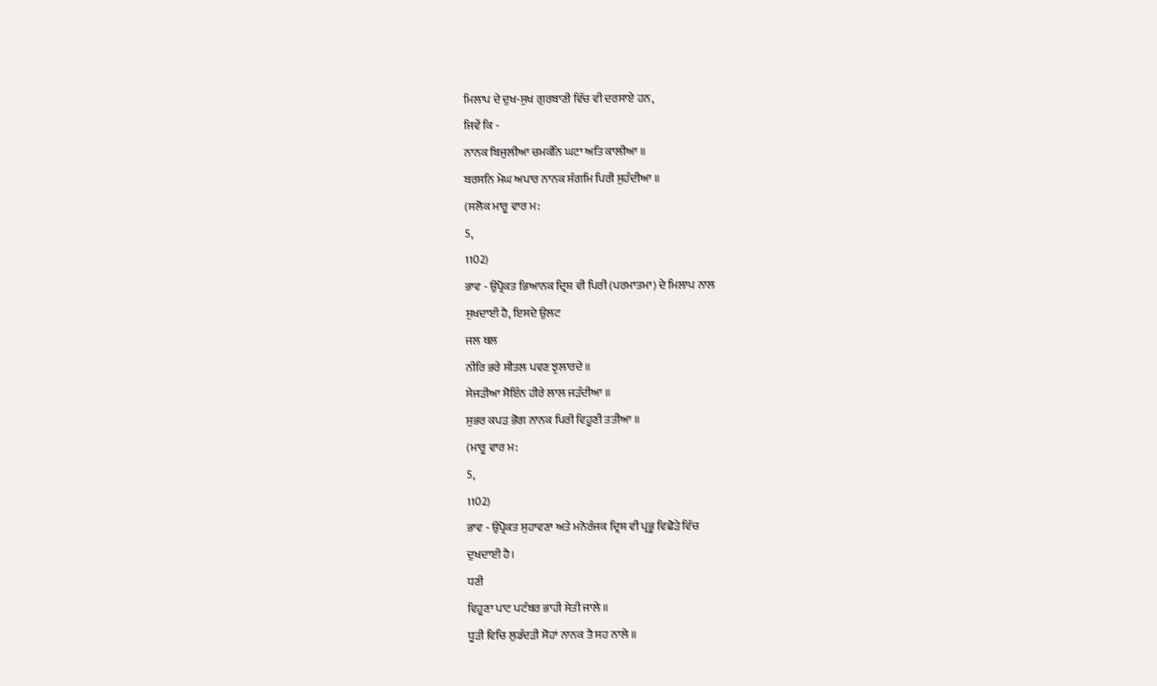ਮਿਲਾਪ ਦੇ ਦੁਖ-ਸੁਖ ਗੁਰਬਾਣੀ ਵਿੱਚ ਵੀ ਦਰਸਾਏ ਹਨ,
ਜਿਵੇਂ ਕਿ -
ਨਾਨਕ ਬਿਜੁਲੀਆ ਚਮਕੰਨਿ ਘਟਾ ਅਤਿ ਕਾਲੀਆ ॥
ਬਰਸਨਿ ਮੇਘ ਅਪਾਰ ਨਾਨਕ ਸੰਗਮਿ ਪਿਰੀ ਸੁਹੰਦੀਆ ॥
(ਸਲੋਕ ਮਾਰੂ ਵਾਰ ਮ:
5,
1102)
ਭਾਵ - ਉਪ੍ਰੋਕਤ ਭਿਆਨਕ ਦ੍ਰਿਸ਼ ਵੀ ਪਿਰੀ (ਪਰਮਾਤਮਾ) ਦੇ ਮਿਲਾਪ ਨਾਲ
ਸੁਖਦਾਈ ਹੈ, ਇਸਦੇ ਉਲਟ
ਜਲ ਥਲ
ਨੀਰਿ ਭਰੇ ਸੀਤਲ ਪਵਣ ਝੁਲਾਰਦੇ ॥
ਸੇਜੜੀਆ ਸੋਇੰਨ ਹੀਰੇ ਲਾਲ ਜੜੰਦੀਆ ॥
ਸੁਭਰ ਕਪੜ ਭੋਗ ਨਾਨਕ ਪਿਰੀ ਵਿਹੂਣੀ ਤਤੀਆ ॥
(ਮਾਰੂ ਵਾਰ ਮ:
5,
1102)
ਭਾਵ - ਉਪ੍ਰੋਕਤ ਸੁਹਾਵਣਾ ਅਤੇ ਮਨੋਰੰਜਕ ਦ੍ਰਿਸ਼ ਵੀ ਪ੍ਰਭੂ ਵਿਛੋੜੇ ਵਿੱਚ
ਦੁਖਦਾਈ ਹੈ।
ਧਣੀ
ਵਿਹੂਣਾ ਪਾਟ ਪਟੰਬਰ ਭਾਹੀ ਸੇਤੀ ਜਾਲੇ ॥
ਧੂੜੀ ਵਿਚਿ ਲੁਡੰਦੜੀ ਸੋਹਾਂ ਨਾਨਕ ਤੈ ਸਹ ਨਾਲੇ ॥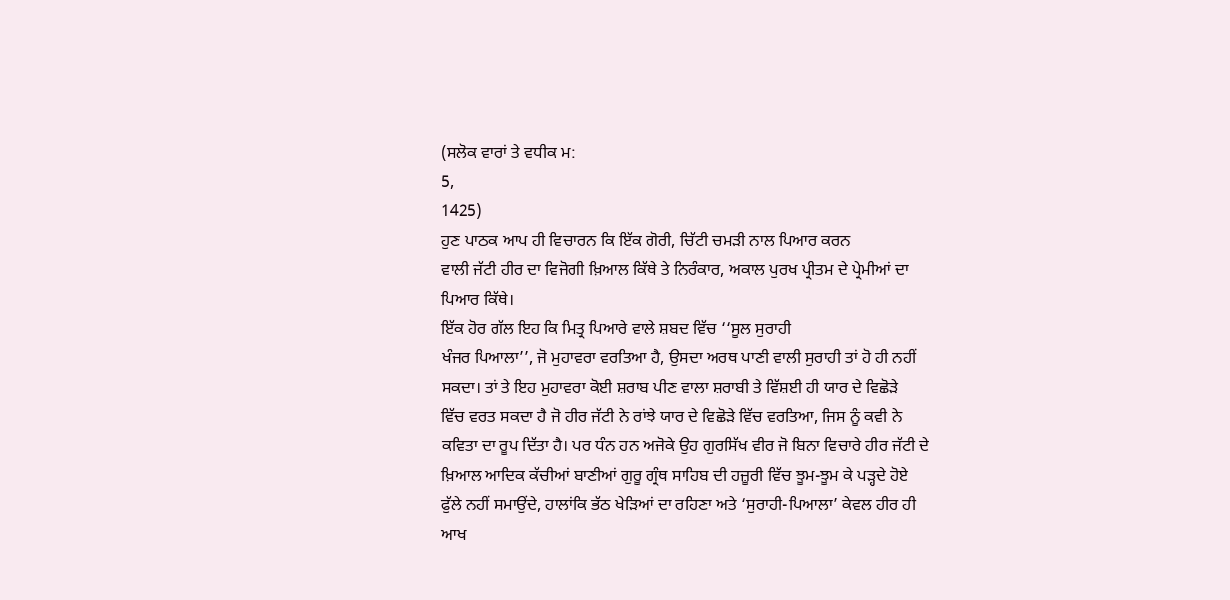(ਸਲੋਕ ਵਾਰਾਂ ਤੇ ਵਧੀਕ ਮ:
5,
1425)
ਹੁਣ ਪਾਠਕ ਆਪ ਹੀ ਵਿਚਾਰਨ ਕਿ ਇੱਕ ਗੋਰੀ, ਚਿੱਟੀ ਚਮੜੀ ਨਾਲ ਪਿਆਰ ਕਰਨ
ਵਾਲੀ ਜੱਟੀ ਹੀਰ ਦਾ ਵਿਜੋਗੀ ਖ਼ਿਆਲ ਕਿੱਥੇ ਤੇ ਨਿਰੰਕਾਰ, ਅਕਾਲ ਪੁਰਖ ਪ੍ਰੀਤਮ ਦੇ ਪ੍ਰੇਮੀਆਂ ਦਾ
ਪਿਆਰ ਕਿੱਥੇ।
ਇੱਕ ਹੋਰ ਗੱਲ ਇਹ ਕਿ ਮਿਤ੍ਰ ਪਿਆਰੇ ਵਾਲੇ ਸ਼ਬਦ ਵਿੱਚ ‘‘ਸੂਲ ਸੁਰਾਹੀ
ਖੰਜਰ ਪਿਆਲਾ’’, ਜੋ ਮੁਹਾਵਰਾ ਵਰਤਿਆ ਹੈ, ਉਸਦਾ ਅਰਥ ਪਾਣੀ ਵਾਲੀ ਸੁਰਾਹੀ ਤਾਂ ਹੋ ਹੀ ਨਹੀਂ
ਸਕਦਾ। ਤਾਂ ਤੇ ਇਹ ਮੁਹਾਵਰਾ ਕੋਈ ਸ਼ਰਾਬ ਪੀਣ ਵਾਲਾ ਸ਼ਰਾਬੀ ਤੇ ਵਿੱਸ਼ਈ ਹੀ ਯਾਰ ਦੇ ਵਿਛੋੜੇ
ਵਿੱਚ ਵਰਤ ਸਕਦਾ ਹੈ ਜੋ ਹੀਰ ਜੱਟੀ ਨੇ ਰਾਂਝੇ ਯਾਰ ਦੇ ਵਿਛੋੜੇ ਵਿੱਚ ਵਰਤਿਆ, ਜਿਸ ਨੂੰ ਕਵੀ ਨੇ
ਕਵਿਤਾ ਦਾ ਰੂਪ ਦਿੱਤਾ ਹੈ। ਪਰ ਧੰਨ ਹਨ ਅਜੋਕੇ ਉਹ ਗੁਰਸਿੱਖ ਵੀਰ ਜੋ ਬਿਨਾ ਵਿਚਾਰੇ ਹੀਰ ਜੱਟੀ ਦੇ
ਖ਼ਿਆਲ ਆਦਿਕ ਕੱਚੀਆਂ ਬਾਣੀਆਂ ਗੁਰੂ ਗ੍ਰੰਥ ਸਾਹਿਬ ਦੀ ਹਜ਼ੂਰੀ ਵਿੱਚ ਝੂਮ-ਝੂਮ ਕੇ ਪੜ੍ਹਦੇ ਹੋਏ
ਫੁੱਲੇ ਨਹੀਂ ਸਮਾਉਂਦੇ, ਹਾਲਾਂਕਿ ਭੱਠ ਖੇੜਿਆਂ ਦਾ ਰਹਿਣਾ ਅਤੇ ‘ਸੁਰਾਹੀ-ਪਿਆਲਾ’ ਕੇਵਲ ਹੀਰ ਹੀ
ਆਖ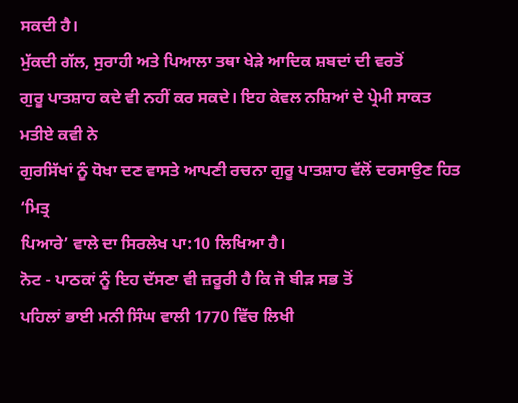ਸਕਦੀ ਹੈ।
ਮੁੱਕਦੀ ਗੱਲ, ਸੁਰਾਹੀ ਅਤੇ ਪਿਆਲਾ ਤਥਾ ਖੇੜੇ ਆਦਿਕ ਸ਼ਬਦਾਂ ਦੀ ਵਰਤੋਂ
ਗੁਰੂ ਪਾਤਸ਼ਾਹ ਕਦੇ ਵੀ ਨਹੀਂ ਕਰ ਸਕਦੇ। ਇਹ ਕੇਵਲ ਨਸ਼ਿਆਂ ਦੇ ਪ੍ਰੇਮੀ ਸਾਕਤ ਮਤੀਏ ਕਵੀ ਨੇ
ਗੁਰਸਿੱਖਾਂ ਨੂੰ ਧੋਖਾ ਦਣ ਵਾਸਤੇ ਆਪਣੀ ਰਚਨਾ ਗੁਰੂ ਪਾਤਸ਼ਾਹ ਵੱਲੋਂ ਦਰਸਾਉਣ ਹਿਤ ‘ਮਿਤ੍ਰ
ਪਿਆਰੇ’ ਵਾਲੇ ਦਾ ਸਿਰਲੇਖ ਪਾ:10 ਲਿਖਿਆ ਹੈ।
ਨੋਟ - ਪਾਠਕਾਂ ਨੂੰ ਇਹ ਦੱਸਣਾ ਵੀ ਜ਼ਰੂਰੀ ਹੈ ਕਿ ਜੋ ਬੀੜ ਸਭ ਤੋਂ
ਪਹਿਲਾਂ ਭਾਈ ਮਨੀ ਸਿੰਘ ਵਾਲੀ 1770 ਵਿੱਚ ਲਿਖੀ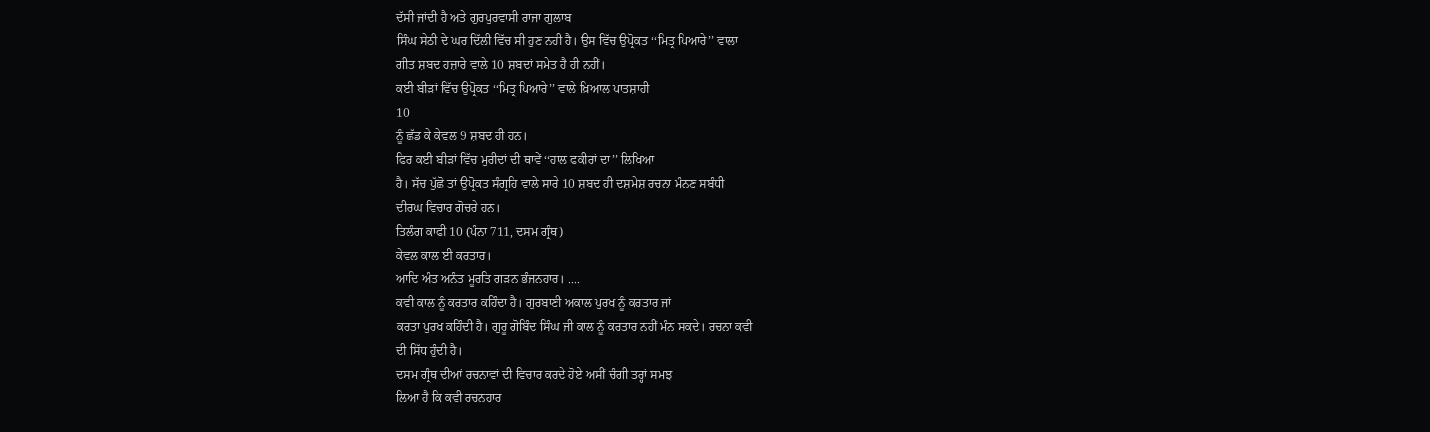ਦੱਸੀ ਜਾਂਦੀ ਹੈ ਅਤੇ ਗੁਰਪੁਰਵਾਸੀ ਰਾਜਾ ਗੁਲਾਬ
ਸਿੰਘ ਸੇਠੀ ਦੇ ਘਰ ਦਿੱਲੀ ਵਿੱਚ ਸੀ ਹੁਣ ਨਹੀ ਹੈ। ਉਸ ਵਿੱਚ ਉਪ੍ਰੋਕਤ ‘‘ਮਿਤ੍ਰ ਪਿਆਰੇ’’ ਵਾਲਾ
ਗੀਤ ਸ਼ਬਦ ਹਜ਼ਾਰੇ ਵਾਲੇ 10 ਸ਼ਬਦਾਂ ਸਮੇਤ ਹੈ ਹੀ ਨਹੀਂ।
ਕਈ ਬੀੜਾਂ ਵਿੱਚ ਉਪ੍ਰੋਕਤ ‘‘ਮਿਤ੍ਰ ਪਿਆਰੇ’’ ਵਾਲੇ ਖ਼ਿਆਲ ਪਾਤਸ਼ਾਹੀ
10
ਨੂੰ ਛੱਡ ਕੇ ਕੇਵਲ 9 ਸ਼ਬਦ ਹੀ ਹਨ।
ਫਿਰ ਕਈ ਬੀੜਾਂ ਵਿੱਚ ਮੁਰੀਦਾਂ ਦੀ ਥਾਵੇਂ ‘‘ਹਾਲ ਫਕੀਰਾਂ ਦਾ’’ ਲਿਖਿਆ
ਹੈ। ਸੱਚ ਪੁੱਛੋ ਤਾਂ ਉਪ੍ਰੋਕਤ ਸੰਗ੍ਰਹਿ ਵਾਲੇ ਸਾਰੇ 10 ਸ਼ਬਦ ਹੀ ਦਸ਼ਮੇਸ਼ ਰਚਨਾ ਮੰਨਣ ਸਬੰਧੀ
ਦੀਰਘ ਵਿਚਾਰ ਗੋਚਰੇ ਹਨ।
ਤਿਲੰਗ ਕਾਫੀ 10 (ਪੰਨਾ 711, ਦਸਮ ਗ੍ਰੰਥ)
ਕੇਵਲ ਕਾਲ ਈ ਕਰਤਾਰ।
ਆਦਿ ਅੰਤ ਅਨੰਤ ਮੂਰਤਿ ਗੜਨ ਭੰਜਨਹਾਰ। ....
ਕਵੀ ਕਾਲ ਨੂੰ ਕਰਤਾਰ ਕਹਿੰਦਾ ਹੈ। ਗੁਰਬਾਣੀ ਅਕਾਲ ਪੁਰਖ ਨੂੰ ਕਰਤਾਰ ਜਾਂ
ਕਰਤਾ ਪੁਰਖ ਕਹਿੰਦੀ ਹੈ। ਗੁਰੂ ਗੋਬਿੰਦ ਸਿੰਘ ਜੀ ਕਾਲ ਨੂੰ ਕਰਤਾਰ ਨਹੀਂ ਮੰਨ ਸਕਦੇ। ਰਚਨਾ ਕਵੀ
ਦੀ ਸਿੱਧ ਹੁੰਦੀ ਹੈ।
ਦਸਮ ਗ੍ਰੰਥ ਦੀਆਂ ਰਚਨਾਵਾਂ ਦੀ ਵਿਚਾਰ ਕਰਦੇ ਹੋਏ ਅਸੀਂ ਚੰਗੀ ਤਰ੍ਹਾਂ ਸਮਝ
ਲਿਆ ਹੈ ਕਿ ਕਵੀ ਰਚਨਹਾਰ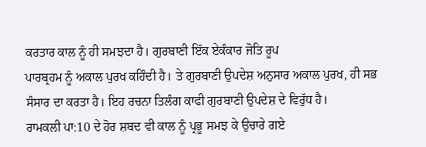ਕਰਤਾਰ ਕਾਲ ਨੂੰ ਹੀ ਸਮਝਦਾ ਹੈ। ਗੁਰਬਾਣੀ ਇੱਕ ਏਕੰਕਾਰ ਜੋਤਿ ਰੂਪ
ਪਾਰਬ੍ਰਹਮ ਨੂੰ ਅਕਾਲ ਪੁਰਖ ਕਹਿੰਦੀ ਹੈ। ਤੇ ਗੁਰਬਾਣੀ ਉਪਦੇਸ਼ ਅਨੁਸਾਰ ਅਕਾਲ ਪੁਰਖ, ਹੀ ਸਭ
ਸੰਸਾਰ ਦਾ ਕਰਤਾ ਹੈ। ਇਹ ਰਚਨਾ ਤਿਲੰਗ ਕਾਫੀ ਗੁਰਬਾਣੀ ਉਪਦੇਸ਼ ਦੇ ਵਿਰੁੱਧ ਹੈ।
ਰਾਮਕਲੀ ਪਾ:10 ਦੇ ਹੋਰ ਸ਼ਬਦ ਵੀ ਕਾਲ ਨੂੰ ਪ੍ਰਭੂ ਸਮਝ ਕੇ ਉਚਾਰੇ ਗਏ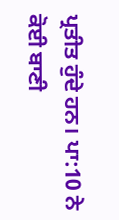ਪ੍ਰਤੀਤ ਹੁੰਦੇ ਹਨ। ਪਾ:10 ਨੇ ਕੋਈ ਬਾਣੀ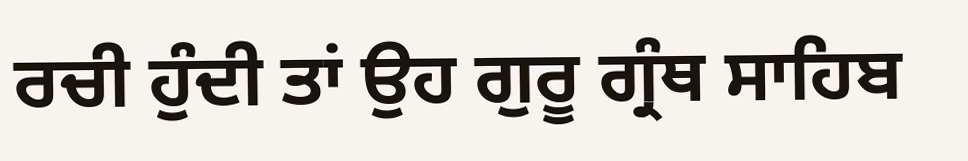ਰਚੀ ਹੁੰਦੀ ਤਾਂ ਉਹ ਗੁਰੂ ਗ੍ਰੰਥ ਸਾਹਿਬ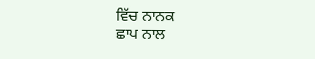ਵਿੱਚ ਨਾਨਕ
ਛਾਪ ਨਾਲ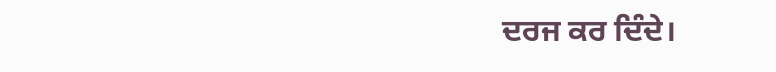ਦਰਜ ਕਰ ਦਿੰਦੇ।